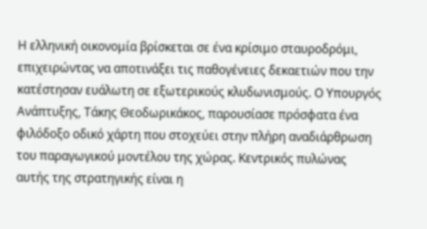Η ελληνική οικονομία βρίσκεται σε ένα κρίσιμο σταυροδρόμι, επιχειρώντας να αποτινάξει τις παθογένειες δεκαετιών που την κατέστησαν ευάλωτη σε εξωτερικούς κλυδωνισμούς. Ο Υπουργός Ανάπτυξης, Τάκης Θεοδωρικάκος, παρουσίασε πρόσφατα ένα φιλόδοξο οδικό χάρτη που στοχεύει στην πλήρη αναδιάρθρωση του παραγωγικού μοντέλου της χώρας. Κεντρικός πυλώνας αυτής της στρατηγικής είναι η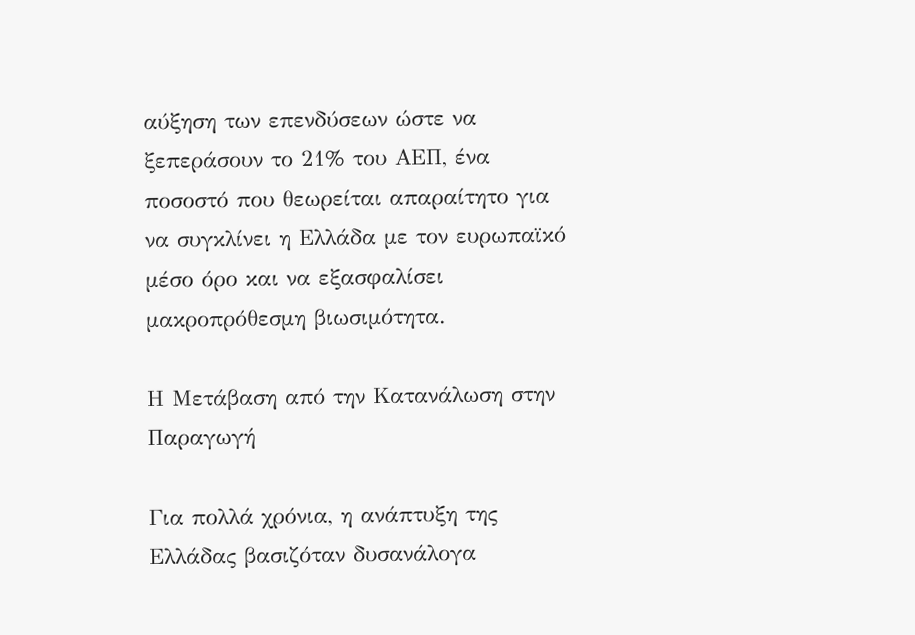αύξηση των επενδύσεων ώστε να ξεπεράσουν το 21% του ΑΕΠ, ένα ποσοστό που θεωρείται απαραίτητο για να συγκλίνει η Ελλάδα με τον ευρωπαϊκό μέσο όρο και να εξασφαλίσει μακροπρόθεσμη βιωσιμότητα.

Η Μετάβαση από την Κατανάλωση στην Παραγωγή

Για πολλά χρόνια, η ανάπτυξη της Ελλάδας βασιζόταν δυσανάλογα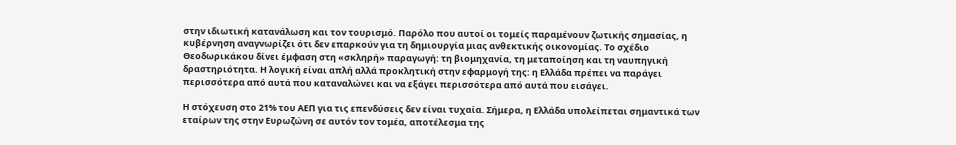στην ιδιωτική κατανάλωση και τον τουρισμό. Παρόλο που αυτοί οι τομείς παραμένουν ζωτικής σημασίας, η κυβέρνηση αναγνωρίζει ότι δεν επαρκούν για τη δημιουργία μιας ανθεκτικής οικονομίας. Το σχέδιο Θεοδωρικάκου δίνει έμφαση στη «σκληρή» παραγωγή: τη βιομηχανία, τη μεταποίηση και τη ναυπηγική δραστηριότητα. Η λογική είναι απλή αλλά προκλητική στην εφαρμογή της: η Ελλάδα πρέπει να παράγει περισσότερα από αυτά που καταναλώνει και να εξάγει περισσότερα από αυτά που εισάγει.

Η στόχευση στο 21% του ΑΕΠ για τις επενδύσεις δεν είναι τυχαία. Σήμερα, η Ελλάδα υπολείπεται σημαντικά των εταίρων της στην Ευρωζώνη σε αυτόν τον τομέα, αποτέλεσμα της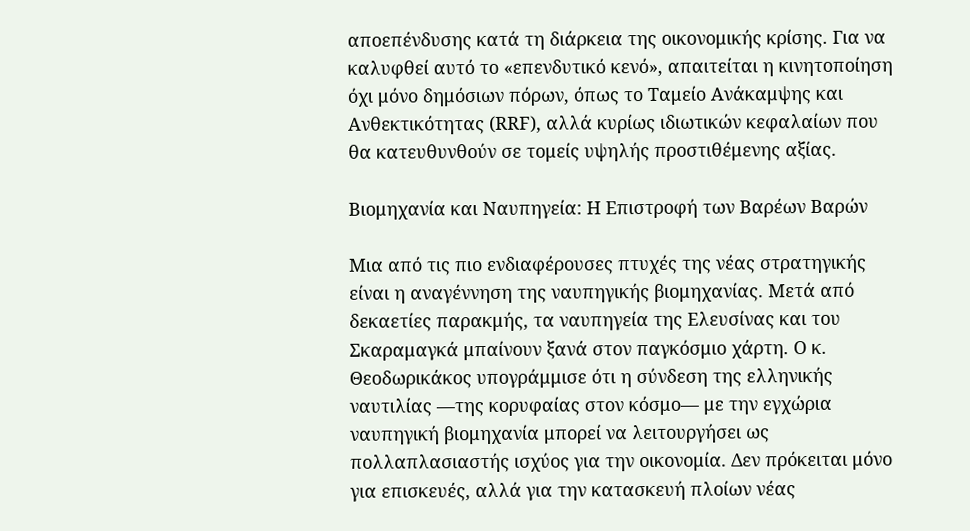αποεπένδυσης κατά τη διάρκεια της οικονομικής κρίσης. Για να καλυφθεί αυτό το «επενδυτικό κενό», απαιτείται η κινητοποίηση όχι μόνο δημόσιων πόρων, όπως το Ταμείο Ανάκαμψης και Ανθεκτικότητας (RRF), αλλά κυρίως ιδιωτικών κεφαλαίων που θα κατευθυνθούν σε τομείς υψηλής προστιθέμενης αξίας.

Βιομηχανία και Ναυπηγεία: Η Επιστροφή των Βαρέων Βαρών

Μια από τις πιο ενδιαφέρουσες πτυχές της νέας στρατηγικής είναι η αναγέννηση της ναυπηγικής βιομηχανίας. Μετά από δεκαετίες παρακμής, τα ναυπηγεία της Ελευσίνας και του Σκαραμαγκά μπαίνουν ξανά στον παγκόσμιο χάρτη. Ο κ. Θεοδωρικάκος υπογράμμισε ότι η σύνδεση της ελληνικής ναυτιλίας —της κορυφαίας στον κόσμο— με την εγχώρια ναυπηγική βιομηχανία μπορεί να λειτουργήσει ως πολλαπλασιαστής ισχύος για την οικονομία. Δεν πρόκειται μόνο για επισκευές, αλλά για την κατασκευή πλοίων νέας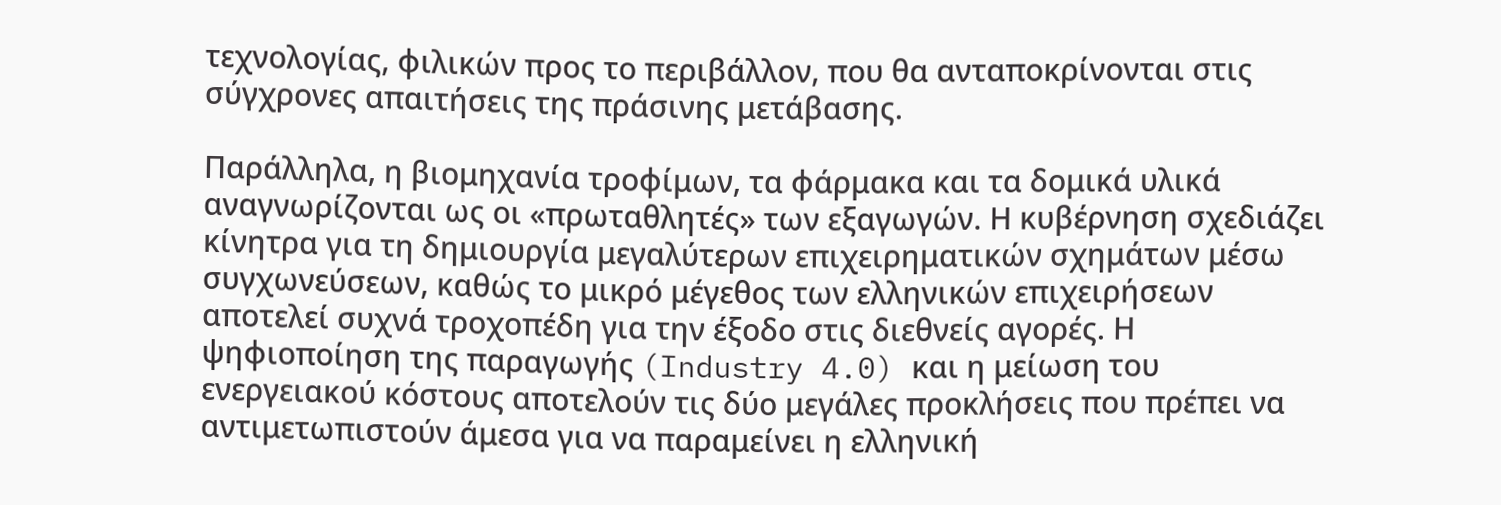τεχνολογίας, φιλικών προς το περιβάλλον, που θα ανταποκρίνονται στις σύγχρονες απαιτήσεις της πράσινης μετάβασης.

Παράλληλα, η βιομηχανία τροφίμων, τα φάρμακα και τα δομικά υλικά αναγνωρίζονται ως οι «πρωταθλητές» των εξαγωγών. Η κυβέρνηση σχεδιάζει κίνητρα για τη δημιουργία μεγαλύτερων επιχειρηματικών σχημάτων μέσω συγχωνεύσεων, καθώς το μικρό μέγεθος των ελληνικών επιχειρήσεων αποτελεί συχνά τροχοπέδη για την έξοδο στις διεθνείς αγορές. Η ψηφιοποίηση της παραγωγής (Industry 4.0) και η μείωση του ενεργειακού κόστους αποτελούν τις δύο μεγάλες προκλήσεις που πρέπει να αντιμετωπιστούν άμεσα για να παραμείνει η ελληνική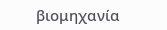βιομηχανία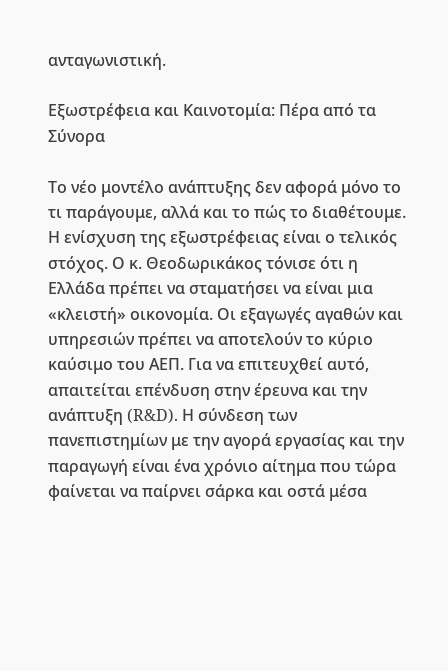ανταγωνιστική.

Εξωστρέφεια και Καινοτομία: Πέρα από τα Σύνορα

Το νέο μοντέλο ανάπτυξης δεν αφορά μόνο το τι παράγουμε, αλλά και το πώς το διαθέτουμε. Η ενίσχυση της εξωστρέφειας είναι ο τελικός στόχος. Ο κ. Θεοδωρικάκος τόνισε ότι η Ελλάδα πρέπει να σταματήσει να είναι μια «κλειστή» οικονομία. Οι εξαγωγές αγαθών και υπηρεσιών πρέπει να αποτελούν το κύριο καύσιμο του ΑΕΠ. Για να επιτευχθεί αυτό, απαιτείται επένδυση στην έρευνα και την ανάπτυξη (R&D). Η σύνδεση των πανεπιστημίων με την αγορά εργασίας και την παραγωγή είναι ένα χρόνιο αίτημα που τώρα φαίνεται να παίρνει σάρκα και οστά μέσα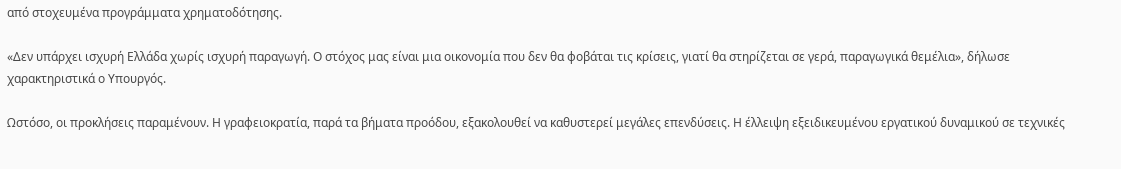από στοχευμένα προγράμματα χρηματοδότησης.

«Δεν υπάρχει ισχυρή Ελλάδα χωρίς ισχυρή παραγωγή. Ο στόχος μας είναι μια οικονομία που δεν θα φοβάται τις κρίσεις, γιατί θα στηρίζεται σε γερά, παραγωγικά θεμέλια», δήλωσε χαρακτηριστικά ο Υπουργός.

Ωστόσο, οι προκλήσεις παραμένουν. Η γραφειοκρατία, παρά τα βήματα προόδου, εξακολουθεί να καθυστερεί μεγάλες επενδύσεις. Η έλλειψη εξειδικευμένου εργατικού δυναμικού σε τεχνικές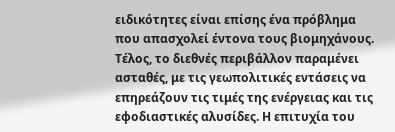ειδικότητες είναι επίσης ένα πρόβλημα που απασχολεί έντονα τους βιομηχάνους. Τέλος, το διεθνές περιβάλλον παραμένει ασταθές, με τις γεωπολιτικές εντάσεις να επηρεάζουν τις τιμές της ενέργειας και τις εφοδιαστικές αλυσίδες. Η επιτυχία του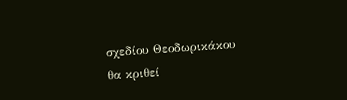σχεδίου Θεοδωρικάκου θα κριθεί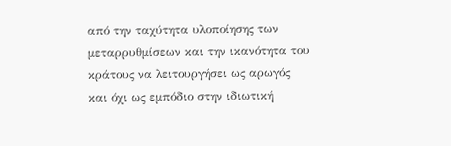από την ταχύτητα υλοποίησης των μεταρρυθμίσεων και την ικανότητα του κράτους να λειτουργήσει ως αρωγός και όχι ως εμπόδιο στην ιδιωτική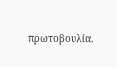πρωτοβουλία.